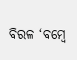ବିରଳ ‘ବମ୍ବେ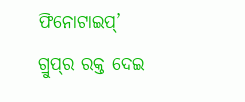ଫିନୋଟାଇପ୍‌’ ଗ୍ରୁପ୍‌ର ରକ୍ତ ଦେଇ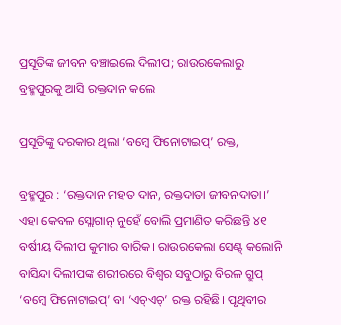ପ୍ରସୂତିଙ୍କ ଜୀବନ ବଞ୍ଚାଇଲେ ଦିଲୀପ; ରାଉରକେଲାରୁ ବ୍ରହ୍ମପୁରକୁ ଆସି ରକ୍ତଦାନ କଲେ

ପ୍ରସୂତିଙ୍କୁ ଦରକାର ଥିଲା ‘ବମ୍ବେ ଫିନୋଟାଇପ୍‌’ ରକ୍ତ,

ବ୍ରହ୍ମପୁର : ‘ରକ୍ତଦାନ ମହତ ଦାନ, ରକ୍ତଦାତା ଜୀବନଦାତା।’ ଏହା କେବଳ ସ୍ଲୋଗାନ୍ ନୁହେଁ ବୋଲି ପ୍ରମାଣିତ କରିଛନ୍ତି ୪୧ ବର୍ଷୀୟ ଦିଲୀପ କୁମାର ବାରିକ। ରାଉରକେଲା ସେଣ୍ଟ୍‌ କଲୋନି ବାସିନ୍ଦା ଦିଲୀପଙ୍କ ଶରୀରରେ ବିଶ୍ବର ସବୁଠାରୁ ବିରଳ ଗ୍ରୁପ୍‌ ‘ବମ୍ବେ ଫିନୋଟାଇପ୍’ ବା ‘ଏଚ୍‌ଏଚ୍‌’ ରକ୍ତ ରହିଛି। ପୃଥିବୀର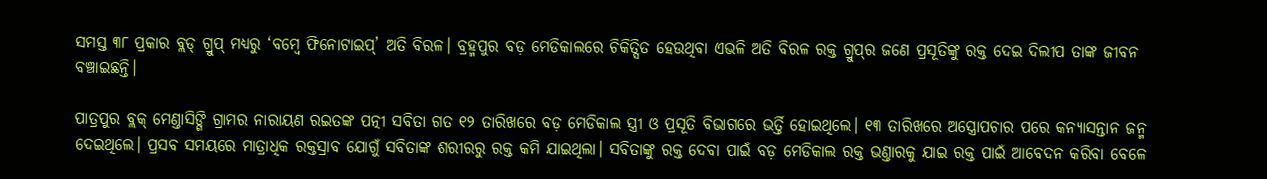ସମସ୍ତ ୩୮ ପ୍ରକାର ବ୍ଲଡ୍‌ ଗ୍ରୁପ୍‌ ମଧ୍ୟରୁ ‘ବମ୍ବେ ଫିନୋଟାଇପ୍’ ଅତି ବିରଳ। ବ୍ରହ୍ମପୁର ବଡ଼ ମେଡିକାଲରେ ଚିକିତ୍ସିତ ହେଉଥିବା ଏଭଳି ଅତି ବିରଳ ରକ୍ତ ଗ୍ରୁପ୍‌ର ଜଣେ ପ୍ରସୂତିଙ୍କୁ ରକ୍ତ ଦେଇ ଦିଲୀପ ତାଙ୍କ ଜୀବନ ବଞ୍ଚାଇଛନ୍ତି।

ପାତ୍ରପୁର ବ୍ଲକ୍‌ ମେଣ୍ତାସିଙ୍ଗି ଗ୍ରାମର ନାରାୟଣ ରଇତଙ୍କ ପତ୍ନୀ ସବିତା ଗତ ୧୨ ତାରିଖରେ ବଡ଼ ମେଡିକାଲ ସ୍ତ୍ରୀ ଓ ପ୍ରସୂତି ବିଭାଗରେ ଭର୍ତ୍ତି ହୋଇଥିଲେ। ୧୩ ତାରିଖରେ ଅସ୍ତ୍ରୋପଚାର ପରେ କନ୍ୟାସନ୍ତାନ ଜନ୍ମ ଦେଇଥିଲେ। ପ୍ରସବ ସମୟରେ ମାତ୍ରାଧିକ ରକ୍ତସ୍ରାବ ଯୋଗୁଁ ସବିତାଙ୍କ ଶରୀରରୁ ରକ୍ତ କମି ଯାଇଥିଲା। ସବିତାଙ୍କୁ ରକ୍ତ ଦେବା ପାଇଁ ବଡ଼ ମେଡିକାଲ ରକ୍ତ ଭଣ୍ତାରକୁ ଯାଇ ରକ୍ତ ପାଇଁ ଆବେଦନ କରିବା ବେଳେ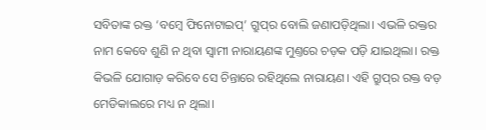ସବିତାଙ୍କ ରକ୍ତ ‘ବମ୍ବେ ଫିନୋଟାଇପ୍’ ଗ୍ରୁପ୍‌ର ବୋଲି ଜଣାପଡ଼ିଥିଲା। ଏଭଳି ରକ୍ତର ନାମ କେବେ ଶୁଣି ନ ଥିବା ସ୍ବାମୀ ନାରାୟଣଙ୍କ ମୁଣ୍ତରେ ଚଡ଼କ ପଡ଼ି ଯାଇଥିଲା। ରକ୍ତ କିଭଳି ଯୋଗାଡ଼ କରିବେ ସେ ଚିନ୍ତାରେ ରହିଥିଲେ ନାରାୟଣ। ଏହି ଗ୍ରୁପ୍‌ର ରକ୍ତ ବଡ଼ ମେଡିକାଲରେ ମଧ୍ୟ ନ ଥିଲା।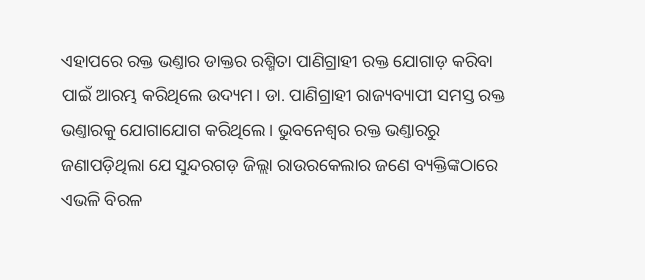ଏହାପରେ ରକ୍ତ ଭଣ୍ତାର ଡାକ୍ତର ରଶ୍ମିତା ପାଣିଗ୍ରାହୀ ରକ୍ତ ଯୋଗାଡ଼ କରିବା ପାଇଁ ଆରମ୍ଭ କରିଥିଲେ ଉଦ୍ୟମ। ଡା. ପାଣିଗ୍ରାହୀ ରାଜ୍ୟବ୍ୟାପୀ ସମସ୍ତ ରକ୍ତ ଭଣ୍ତାରକୁ ଯୋଗାଯୋଗ କରିଥିଲେ। ଭୁବନେଶ୍ବର ରକ୍ତ ଭଣ୍ତାରରୁ ଜଣାପଡ଼ିଥିଲା ଯେ ସୁନ୍ଦରଗଡ଼ ଜିଲ୍ଲା ରାଉରକେଲାର ଜଣେ ବ୍ୟକ୍ତିଙ୍କଠାରେ ଏଭଳି ବିରଳ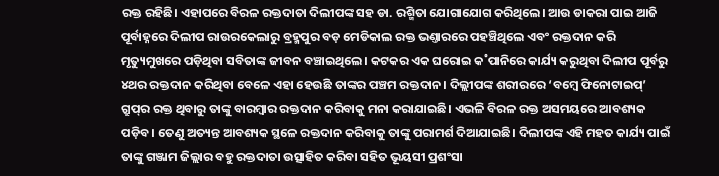ରକ୍ତ ରହିଛି। ଏହାପରେ ବିରଳ ରକ୍ତଦାତା ଦିଲୀପଙ୍କ ସହ ଡା. ରଶ୍ମିତା ଯୋଗାଯୋଗ କରିଥିଲେ। ଆଉ ଡାକରା ପାଇ ଆଜି ପୂର୍ବାହ୍ନରେ ଦିଲୀପ ରାଉରକେଲାରୁ ବ୍ରହ୍ମପୁର ବଡ଼ ମେଡିକାଲ ରକ୍ତ ଭଣ୍ତାରରେ ପହଞ୍ଚିଥିଲେ ଏବଂ ରକ୍ତଦାନ କରି ମୃତ୍ୟୁମୁଖରେ ପଡ଼ିଥିବା ସବିତାଙ୍କ ଜୀବନ ବଞ୍ଚାଇଥିଲେ। କଟକର ଏକ ଘରୋଇ କ˚ପାନିରେ କାର୍ଯ୍ୟ କରୁଥିବା ଦିଲୀପ ପୂର୍ବରୁ ୪ଥର ରକ୍ତଦାନ କରିଥିବା ବେଳେ ଏହା ହେଉଛି ତାଙ୍କର ପଞ୍ଚମ ରକ୍ତଦାନ। ଦିଲ୍ଲୀପଙ୍କ ଶରୀରରେ ‘ବମ୍ବେ ଫିନୋଟାଇପ୍’ ଗ୍ରୁପ୍‌ର ରକ୍ତ ଥିବାରୁ ତାଙ୍କୁ ବାରମ୍ବାର ରକ୍ତଦାନ କରିବାକୁ ମନା କରାଯାଇଛି। ଏଭଳି ବିରଳ ରକ୍ତ ଅସମୟରେ ଆବଶ୍ୟକ ପଡ଼ିବ। ତେଣୁ ଅତ୍ୟନ୍ତ ଆବଶ୍ୟକ ସ୍ଥଳେ ରକ୍ତଦାନ କରିବାକୁ ତାଙ୍କୁ ପରାମର୍ଶ ଦିଆଯାଇଛି। ଦିଲୀପଙ୍କ ଏହି ମହତ କାର୍ଯ୍ୟ ପାଇଁ ତାଙ୍କୁ ଗଞ୍ଜାମ ଜିଲ୍ଲାର ବହୁ ରକ୍ତଦାତା ଉତ୍ସାହିତ କରିବା ସହିତ ଭୂୟସୀ ପ୍ରଶଂସା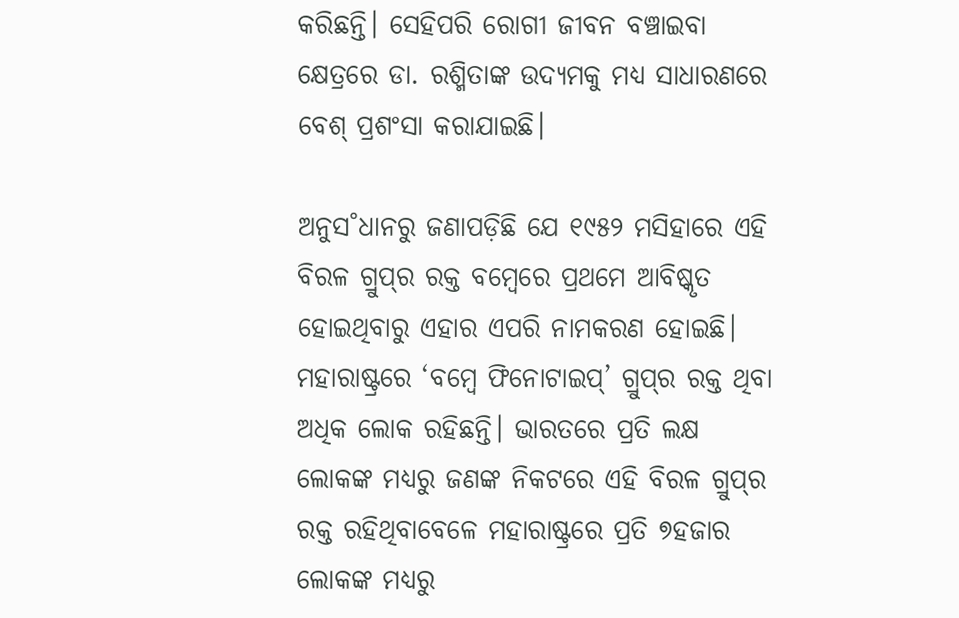କରିଛନ୍ତି। ସେହିପରି ରୋଗୀ ଜୀବନ ବଞ୍ଚାଇବା କ୍ଷେତ୍ରରେ ଡା. ରଶ୍ମିତାଙ୍କ ଉଦ୍ୟମକୁ ମଧ୍ୟ ସାଧାରଣରେ ବେଶ୍‌ ପ୍ରଶଂସା କରାଯାଇଛି।

ଅନୁସ˚ଧାନରୁ ଜଣାପଡ଼ିଛି ଯେ ୧୯୫୨ ମସିହାରେ ଏହି ବିରଳ ଗ୍ରୁପ୍‌ର ରକ୍ତ ବମ୍ବେରେ ପ୍ରଥମେ ଆବିଷ୍କୃତ ହୋଇଥିବାରୁ ଏହାର ଏପରି ନାମକରଣ ହୋଇଛି। ମହାରାଷ୍ଟ୍ରରେ ‘ବମ୍ବେ ଫିନୋଟାଇପ୍’ ଗ୍ରୁପ୍‌ର ରକ୍ତ ଥିବା ଅଧିକ ଲୋକ ରହିଛନ୍ତି। ଭାରତରେ ପ୍ରତି ଲକ୍ଷ ଲୋକଙ୍କ ମଧ୍ୟରୁ ଜଣଙ୍କ ନିକଟରେ ଏହି ବିରଳ ଗ୍ରୁପ୍‌ର ରକ୍ତ ରହିଥିବାବେଳେ ମହାରାଷ୍ଟ୍ରରେ ପ୍ରତି ୭ହଜାର ଲୋକଙ୍କ ମଧ୍ୟରୁ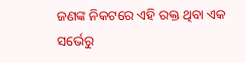ଜଣଙ୍କ ନିକଟରେ ଏହି ରକ୍ତ ଥିବା ଏକ ସର୍ଭେରୁ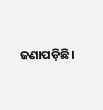ଜଣାପଡ଼ିଛି।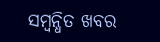ସମ୍ବନ୍ଧିତ ଖବର